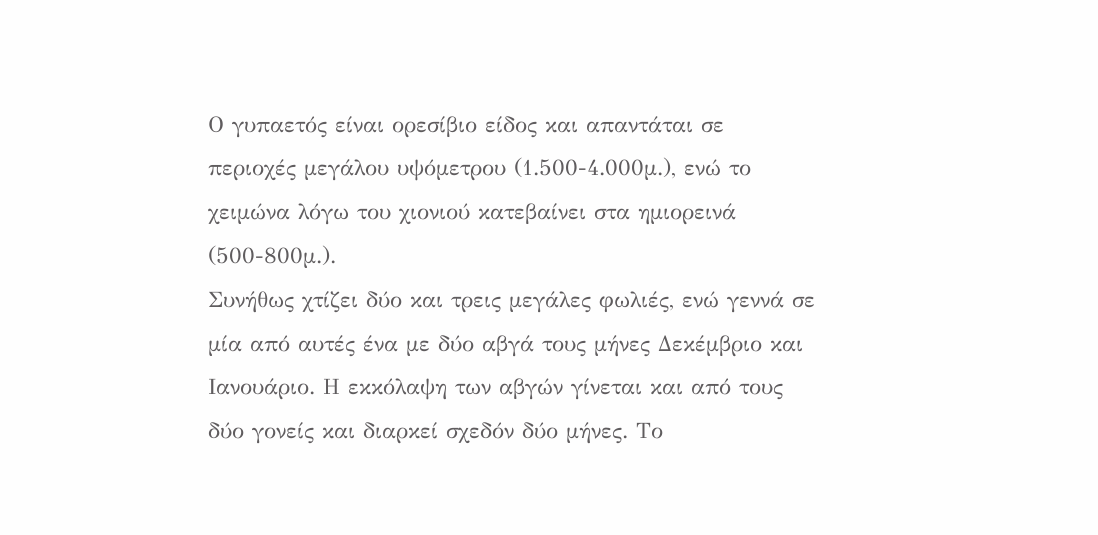Ο γυπαετός είναι ορεσίβιο είδος και απαντάται σε περιοχές μεγάλου υψόμετρου (1.500-4.000μ.), ενώ το χειμώνα λόγω του χιονιού κατεβαίνει στα ημιορεινά (500-800μ.).
Συνήθως χτίζει δύο και τρεις μεγάλες φωλιές, ενώ γεννά σε μία από αυτές ένα με δύο αβγά τους μήνες Δεκέμβριο και Ιανουάριο. Η εκκόλαψη των αβγών γίνεται και από τους δύο γονείς και διαρκεί σχεδόν δύο μήνες. Το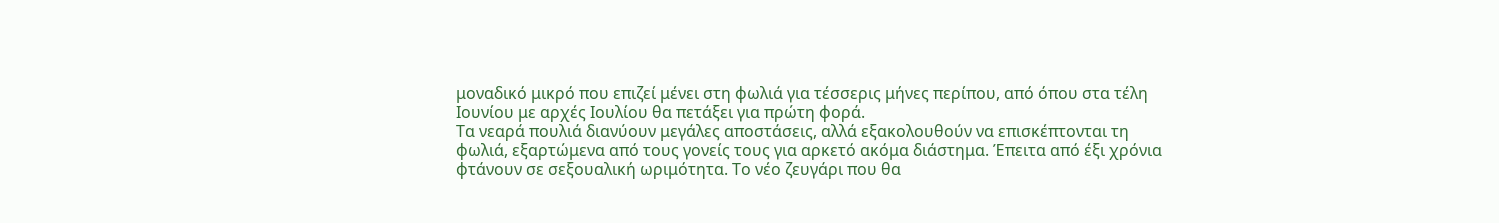μοναδικό μικρό που επιζεί μένει στη φωλιά για τέσσερις μήνες περίπου, από όπου στα τέλη Ιουνίου με αρχές Ιουλίου θα πετάξει για πρώτη φορά.
Τα νεαρά πουλιά διανύουν μεγάλες αποστάσεις, αλλά εξακολουθούν να επισκέπτονται τη φωλιά, εξαρτώμενα από τους γονείς τους για αρκετό ακόμα διάστημα. Έπειτα από έξι χρόνια φτάνουν σε σεξουαλική ωριμότητα. Το νέο ζευγάρι που θα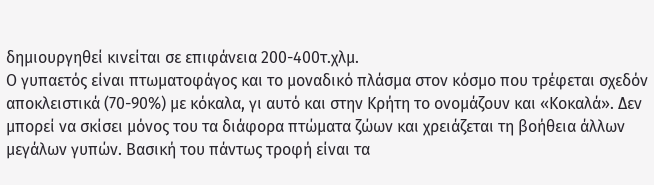δημιουργηθεί κινείται σε επιφάνεια 200-400τ.χλμ.
Ο γυπαετός είναι πτωματοφάγος και το μοναδικό πλάσμα στον κόσμο που τρέφεται σχεδόν αποκλειστικά (70-90%) με κόκαλα, γι αυτό και στην Κρήτη το ονομάζουν και «Κοκαλά». Δεν μπορεί να σκίσει μόνος του τα διάφορα πτώματα ζώων και χρειάζεται τη βοήθεια άλλων μεγάλων γυπών. Βασική του πάντως τροφή είναι τα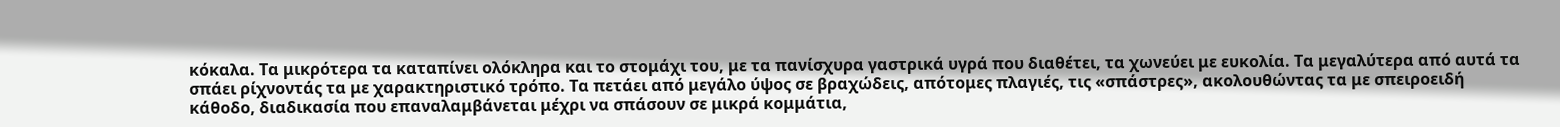κόκαλα. Τα μικρότερα τα καταπίνει ολόκληρα και το στομάχι του, με τα πανίσχυρα γαστρικά υγρά που διαθέτει, τα χωνεύει με ευκολία. Τα μεγαλύτερα από αυτά τα σπάει ρίχνοντάς τα με χαρακτηριστικό τρόπο. Τα πετάει από μεγάλο ύψος σε βραχώδεις, απότομες πλαγιές, τις «σπάστρες», ακολουθώντας τα με σπειροειδή κάθοδο, διαδικασία που επαναλαμβάνεται μέχρι να σπάσουν σε μικρά κομμάτια,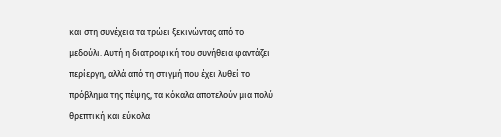και στη συνέχεια τα τρώει ξεκινώντας από το μεδούλι. Αυτή η διατροφική του συνήθεια φαντάζει περίεργη, αλλά από τη στιγμή που έχει λυθεί το πρόβλημα της πέψης, τα κόκαλα αποτελούν μια πολύ θρεπτική και εύκολα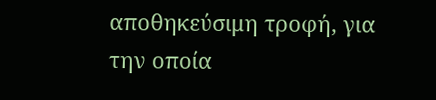αποθηκεύσιμη τροφή, για την οποία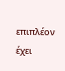επιπλέον έχει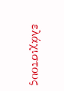ελάχιστους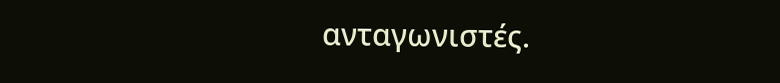ανταγωνιστές.